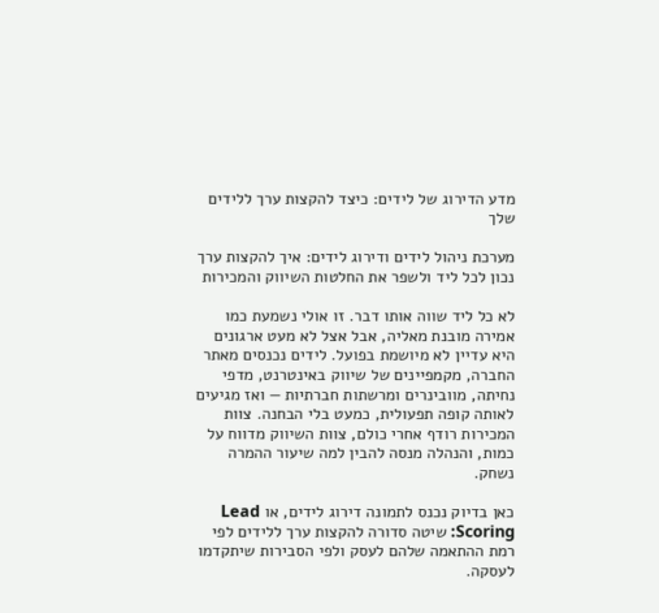מדע הדירוג של לידים: כיצד להקצות ערך ללידים שלך

מערכת ניהול לידים ודירוג לידים: איך להקצות ערך נכון לכל ליד ולשפר את החלטות השיווק והמכירות

לא כל ליד שווה אותו דבר. זו אולי נשמעת כמו אמירה מובנת מאליה, אבל אצל לא מעט ארגונים היא עדיין לא מיושמת בפועל. לידים נכנסים מאתר החברה, מקמפיינים של שיווק באינטרנט, מדפי נחיתה, מוובינרים ומרשתות חברתיות — ואז מגיעים לאותה קופה תפעולית, כמעט בלי הבחנה. צוות המכירות רודף אחרי כולם, צוות השיווק מדווח על כמות, והנהלה מנסה להבין למה שיעור ההמרה נשחק.

כאן בדיוק נכנס לתמונה דירוג לידים, או Lead Scoring: שיטה סדורה להקצות ערך ללידים לפי רמת ההתאמה שלהם לעסק ולפי הסבירות שיתקדמו לעסקה.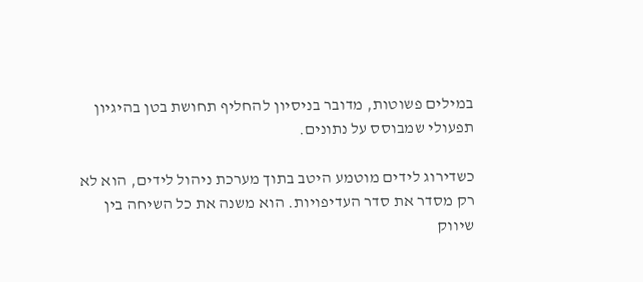במילים פשוטות, מדובר בניסיון להחליף תחושת בטן בהיגיון תפעולי שמבוסס על נתונים.

כשדירוג לידים מוטמע היטב בתוך מערכת ניהול לידים, הוא לא רק מסדר את סדר העדיפויות. הוא משנה את כל השיחה בין שיווק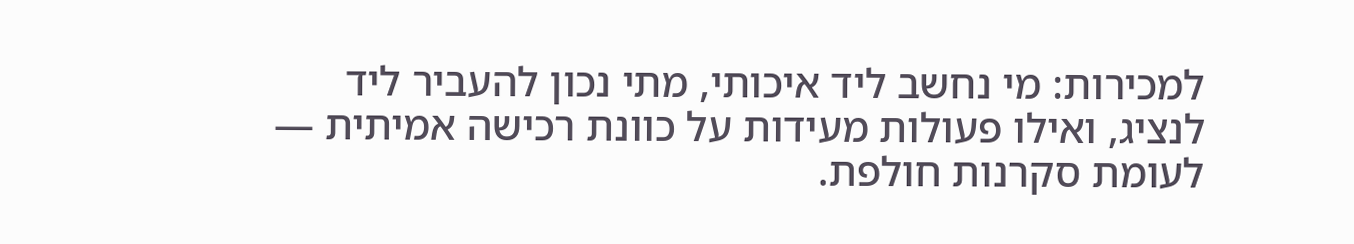למכירות: מי נחשב ליד איכותי, מתי נכון להעביר ליד לנציג, ואילו פעולות מעידות על כוונת רכישה אמיתית — לעומת סקרנות חולפת.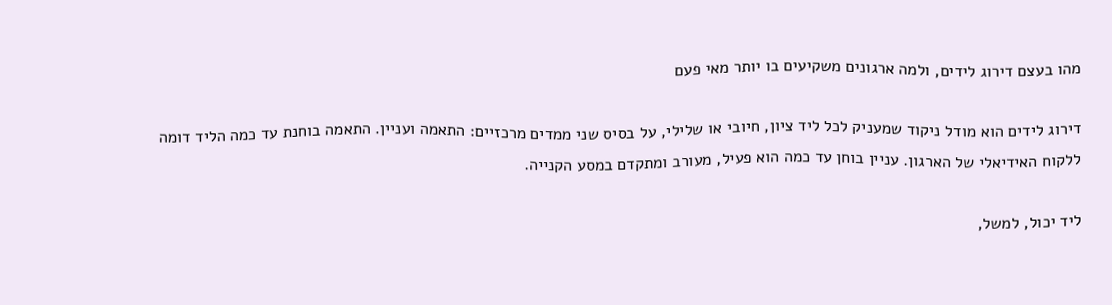מהו בעצם דירוג לידים, ולמה ארגונים משקיעים בו יותר מאי פעם

דירוג לידים הוא מודל ניקוד שמעניק לכל ליד ציון, חיובי או שלילי, על בסיס שני ממדים מרכזיים: התאמה ועניין. התאמה בוחנת עד כמה הליד דומה ללקוח האידיאלי של הארגון. עניין בוחן עד כמה הוא פעיל, מעורב ומתקדם במסע הקנייה.

ליד יכול, למשל,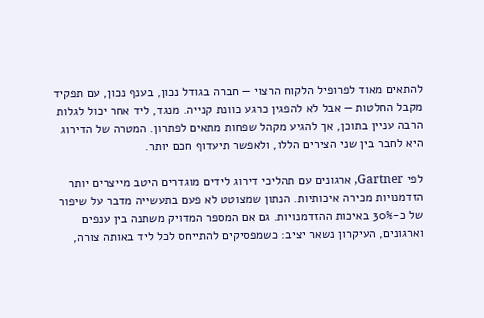להתאים מאוד לפרופיל הלקוח הרצוי — חברה בגודל נכון, בענף נכון, עם תפקיד מקבל החלטות — אבל לא להפגין כרגע כוונת קנייה. מנגד, ליד אחר יכול לגלות הרבה עניין בתוכן, אך להגיע מקהל שפחות מתאים לפתרון. המטרה של הדירוג היא לחבר בין שני הצירים הללו, ולאפשר תיעדוף חכם יותר.

לפי Gartner, ארגונים עם תהליכי דירוג לידים מוגדרים היטב מייצרים יותר הזדמנויות מכירה איכותיות. הנתון שמצוטט לא פעם בתעשייה מדבר על שיפור של כ-30% באיכות ההזדמנויות. גם אם המספר המדויק משתנה בין ענפים וארגונים, העיקרון נשאר יציב: כשמפסיקים להתייחס לכל ליד באותה צורה,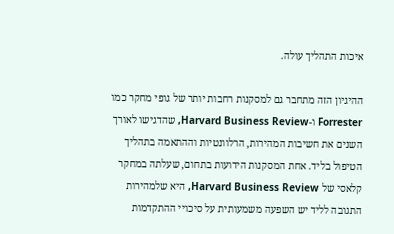איכות התהליך עולה.

ההיגיון הזה מתחבר גם למסקנות רחבות יותר של גופי מחקר כמו Forrester ו-Harvard Business Review, שהדגישו לאורך השנים את חשיבות המהירות, הרלוונטיות וההתאמה בתהליך הטיפול בליד. אחת המסקנות הידועות בתחום, שעלתה במחקר קלאסי של Harvard Business Review, היא שלמהירות התגובה לליד יש השפעה משמעותית על סיכויי ההתקדמות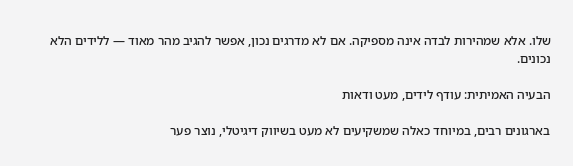שלו. אלא שמהירות לבדה אינה מספיקה. אם לא מדרגים נכון, אפשר להגיב מהר מאוד — ללידים הלא נכונים.

הבעיה האמיתית: עודף לידים, מעט ודאות

בארגונים רבים, במיוחד כאלה שמשקיעים לא מעט בשיווק דיגיטלי, נוצר פער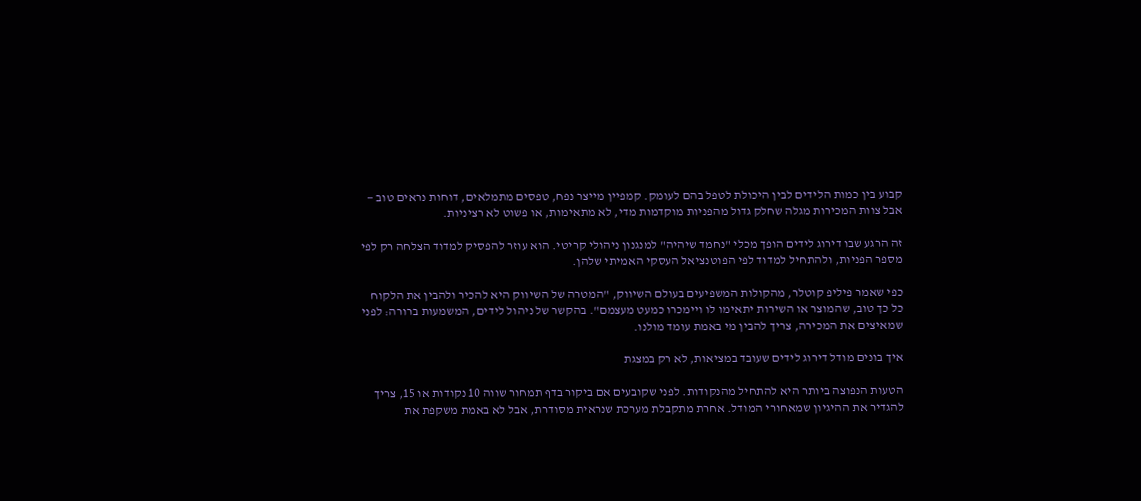קבוע בין כמות הלידים לבין היכולת לטפל בהם לעומק. קמפיין מייצר נפח, טפסים מתמלאים, דוחות נראים טוב — אבל צוות המכירות מגלה שחלק גדול מהפניות מוקדמות מדי, לא מתאימות, או פשוט לא רציניות.

זה הרגע שבו דירוג לידים הופך מכלי "נחמד שיהיה" למנגנון ניהולי קריטי. הוא עוזר להפסיק למדוד הצלחה רק לפי מספר הפניות, ולהתחיל למדוד לפי הפוטנציאל העסקי האמיתי שלהן.

כפי שאמר פיליפ קוטלר, מהקולות המשפיעים בעולם השיווק, "המטרה של השיווק היא להכיר ולהבין את הלקוח כל כך טוב, שהמוצר או השירות יתאימו לו ויימכרו כמעט מעצמם". בהקשר של ניהול לידים, המשמעות ברורה: לפני שמאיצים את המכירה, צריך להבין מי באמת עומד מולנו.

איך בונים מודל דירוג לידים שעובד במציאות, לא רק במצגת

הטעות הנפוצה ביותר היא להתחיל מהנקודות. לפני שקובעים אם ביקור בדף תמחור שווה 10 נקודות או 15, צריך להגדיר את ההיגיון שמאחורי המודל. אחרת מתקבלת מערכת שנראית מסודרת, אבל לא באמת משקפת את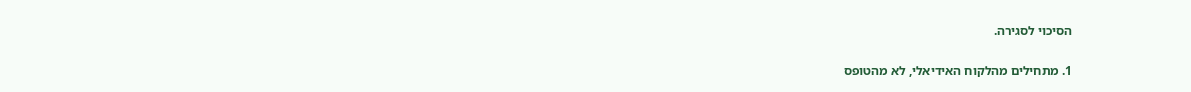הסיכוי לסגירה.

1. מתחילים מהלקוח האידיאלי, לא מהטופס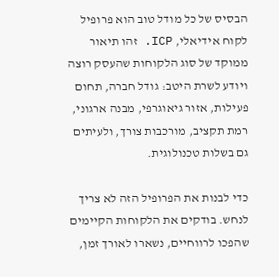הבסיס של כל מודל טוב הוא פרופיל לקוח אידיאלי, ICP. זהו תיאור ממוקד של סוג הלקוחות שהעסק רוצה ויודע לשרת היטב: גודל חברה, תחום פעילות, אזור גיאוגרפי, מבנה ארגוני, רמת תקציב, מורכבות צורך, ולעיתים גם בשלות טכנולוגית.

כדי לבנות את הפרופיל הזה לא צריך לנחש. בודקים את הלקוחות הקיימים שהפכו לרווחיים, נשארו לאורך זמן,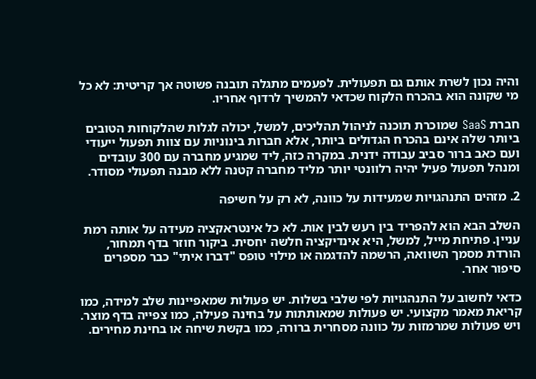והיה נכון לשרת אותם גם תפעולית. לפעמים מתגלה תובנה פשוטה אך קריטית: לא כל מי שקונה הוא בהכרח הלקוח שכדאי להמשיך לרדוף אחריו.

חברת SaaS שמוכרת תוכנה לניהול תהליכים, למשל, יכולה לגלות שהלקוחות הטובים ביותר שלה אינם בהכרח הגדולים ביותר, אלא חברות בינוניות עם צוות תפעול ייעודי ועם כאב ברור סביב עבודה ידנית. במקרה כזה, ליד שמגיע מחברה עם 300 עובדים ומנהל תפעול פעיל יהיה רלוונטי יותר מליד מחברה קטנה ללא מבנה תפעולי מסודר.

2. מזהים התנהגויות שמעידות על כוונה, לא רק על חשיפה

השלב הבא הוא להפריד בין רעש לבין אות. לא כל אינטראקציה מעידה על אותה רמת עניין. פתיחת מייל, למשל, היא אינדיקציה חלשה יחסית. ביקור חוזר בדף תמחור, הורדת מסמך השוואה, הרשמה להדגמה או מילוי טופס "דברו איתי" כבר מספרים סיפור אחר.

כדאי לחשוב על התנהגויות לפי שלבי בשלות. יש פעולות שמאפיינות שלב למידה, כמו קריאת מאמר מקצועי. יש פעולות שמאותתות על בחינה פעילה, כמו צפייה בדף מוצר. ויש פעולות שמרמזות על כוונה מסחרית ברורה, כמו בקשת שיחה או בחינת מחירים.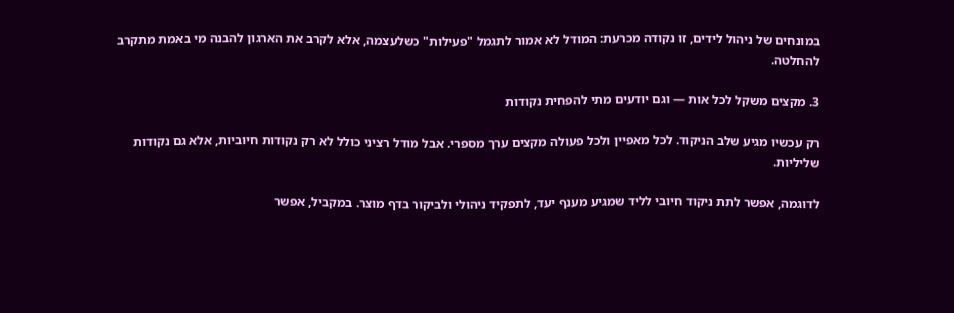במונחים של ניהול לידים, זו נקודה מכרעת: המודל לא אמור לתגמל "פעילות" כשלעצמה, אלא לקרב את הארגון להבנה מי באמת מתקרב להחלטה.

3. מקצים משקל לכל אות — וגם יודעים מתי להפחית נקודות

רק עכשיו מגיע שלב הניקוד. לכל מאפיין ולכל פעולה מקצים ערך מספרי. אבל מודל רציני כולל לא רק נקודות חיוביות, אלא גם נקודות שליליות.

לדוגמה, אפשר לתת ניקוד חיובי לליד שמגיע מענף יעד, לתפקיד ניהולי ולביקור בדף מוצר. במקביל, אפשר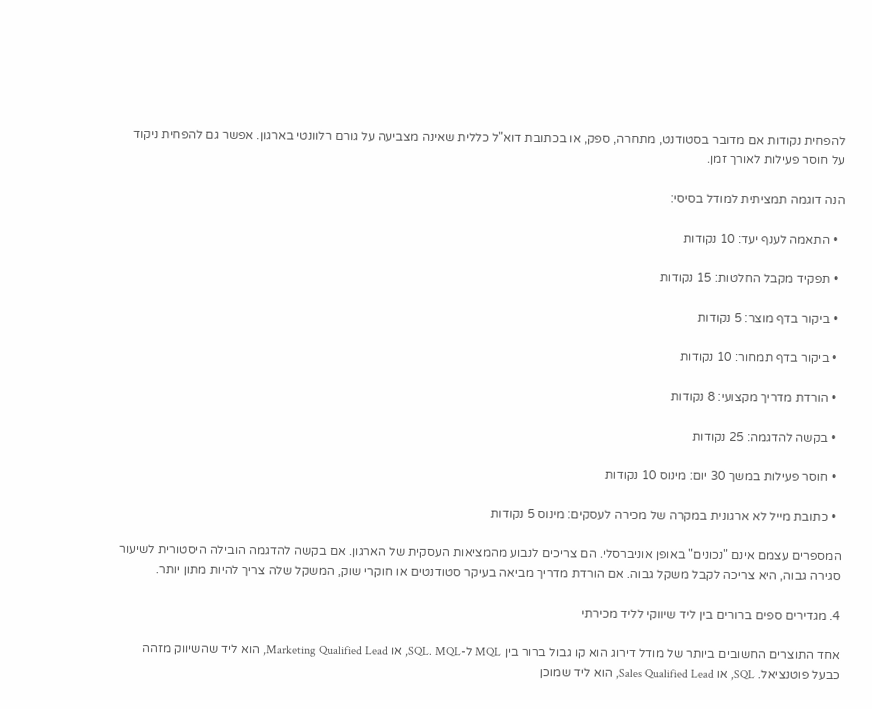להפחית נקודות אם מדובר בסטודנט, מתחרה, ספק, או בכתובת דוא"ל כללית שאינה מצביעה על גורם רלוונטי בארגון. אפשר גם להפחית ניקוד על חוסר פעילות לאורך זמן.

הנה דוגמה תמציתית למודל בסיסי:

  • התאמה לענף יעד: 10 נקודות

  • תפקיד מקבל החלטות: 15 נקודות

  • ביקור בדף מוצר: 5 נקודות

  • ביקור בדף תמחור: 10 נקודות

  • הורדת מדריך מקצועי: 8 נקודות

  • בקשה להדגמה: 25 נקודות

  • חוסר פעילות במשך 30 יום: מינוס 10 נקודות

  • כתובת מייל לא ארגונית במקרה של מכירה לעסקים: מינוס 5 נקודות

המספרים עצמם אינם "נכונים" באופן אוניברסלי. הם צריכים לנבוע מהמציאות העסקית של הארגון. אם בקשה להדגמה הובילה היסטורית לשיעור סגירה גבוה, היא צריכה לקבל משקל גבוה. אם הורדת מדריך מביאה בעיקר סטודנטים או חוקרי שוק, המשקל שלה צריך להיות מתון יותר.

4. מגדירים ספים ברורים בין ליד שיווקי לליד מכירתי

אחד התוצרים החשובים ביותר של מודל דירוג הוא קו גבול ברור בין MQL ל-SQL. MQL, או Marketing Qualified Lead, הוא ליד שהשיווק מזהה כבעל פוטנציאל. SQL, או Sales Qualified Lead, הוא ליד שמוכן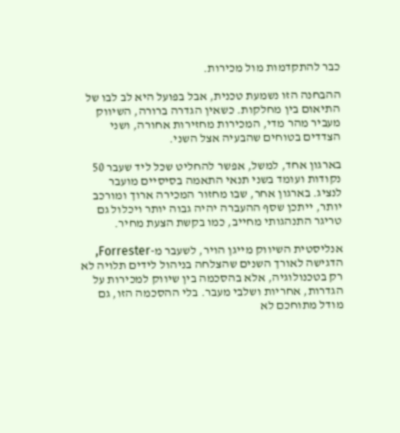כבר להתקדמות מול מכירות.

ההבחנה הזו נשמעת טכנית, אבל בפועל היא לב לבו של התיאום בין מחלקות. כשאין הגדרה ברורה, השיווק מעביר מהר מדי, המכירות מחזירות אחורה, ושני הצדדים בטוחים שהבעיה אצל השני.

בארגון אחד, למשל, אפשר להחליט שכל ליד שעבר 50 נקודות ועומד בשני תנאי התאמה בסיסיים מועבר לנציג. בארגון אחר, שבו מחזור המכירה ארוך ומורכב יותר, ייתכן שסף ההעברה יהיה גבוה יותר ויכלול גם טריגר התנהגותי מחייב, כמו בקשת הצעת מחיר.

אנליסטית השיווק מייגן הויר, לשעבר מ-Forrester, הדגישה לאורך השנים שהצלחה בניהול לידים תלויה לא רק בטכנולוגיה, אלא בהסכמה בין שיווק למכירות על הגדרות, אחריות ושלבי מעבר. בלי ההסכמה הזו, גם מודל מתוחכם לא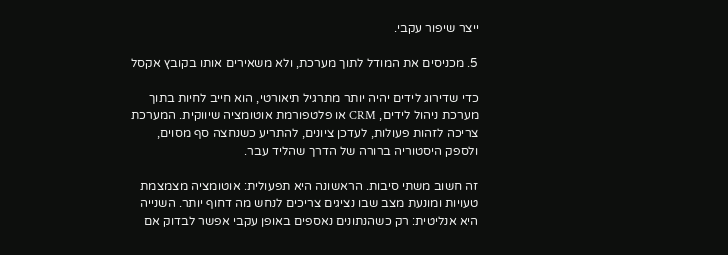ייצר שיפור עקבי.

5. מכניסים את המודל לתוך מערכת, ולא משאירים אותו בקובץ אקסל

כדי שדירוג לידים יהיה יותר מתרגיל תיאורטי, הוא חייב לחיות בתוך מערכת ניהול לידים, CRM או פלטפורמת אוטומציה שיווקית. המערכת צריכה לזהות פעולות, לעדכן ציונים, להתריע כשנחצה סף מסוים, ולספק היסטוריה ברורה של הדרך שהליד עבר.

זה חשוב משתי סיבות. הראשונה היא תפעולית: אוטומציה מצמצמת טעויות ומונעת מצב שבו נציגים צריכים לנחש מה דחוף יותר. השנייה היא אנליטית: רק כשהנתונים נאספים באופן עקבי אפשר לבדוק אם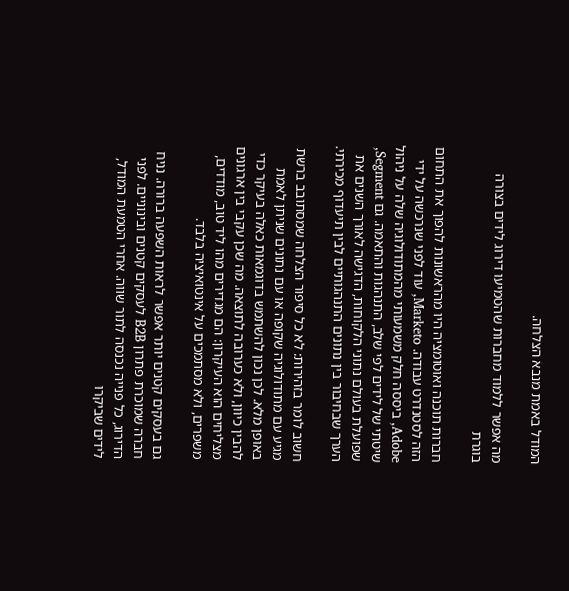המודל באמת מנבא הצלחה.

מה אפשר ללמוד מחברות שהטמיעו דירוג לידים בצורה בוגרת

חברות תוכנה ואוטומציה היו מהראשונות להפוך את התחום הזה לסטנדרט עבודה. Marketo, עוד לפני שנרכשה על ידי Adobe, ביססה חלק משמעותי מהמתודולוגיה שלה על ניהול שיטתי של לידים לפי שלב, התנהגות והתאמה. גם Segment, שפועלת בעולם נתוני הלקוחות, הדגישה לאורך השנים את הערך שבחיבור בין נתונים התנהגותיים לבין תיעדוף מכירתי.

חשוב לומר בזהירות: לא כל סיפור הצלחה שמסתובב ברשת מגיע עם מתודולוגיה שקופה או עם נתונים שניתן לאמת באופן מלא. לכן נכון להשתמש בדוגמאות כאלה בעיקר כדי להבין כיוון, ולא כערובה לתוצאה. מה שכן עקבי בין ארגונים מצליחים הוא העיקרון: הם מגדירים מהו ליד טוב, מודדים, משפרים, ולא מסתמכים על אינטואיציה בלבד.

גם בעסקים קטנים יותר אפשר לראות השפעה ברורה. נניח חברה שמוכרת פתרון B2B לעסקים קטנים ובינוניים. לפני הדירוג, כל פנייה נכנסה לתור שווה. אחרי הטמעת המודל, לידים שביקרו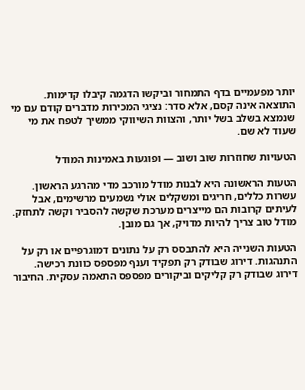יותר מפעמיים בדף התמחור וביקשו הדגמה קיבלו קדימות. התוצאה אינה קסם, אלא סדר: נציגי המכירות מדברים קודם עם מי שנמצא בשלב בשל יותר, והצוות השיווקי ממשיך לטפח את מי שעוד לא שם.

הטעויות שחוזרות שוב ושוב — ופוגעות באמינות המודל

הטעות הראשונה היא לבנות מודל מורכב מדי מהרגע הראשון. עשרות כללים, חריגים ומשקלים אולי נשמעים מרשימים, אבל לעיתים קרובות הם מייצרים מערכת שקשה להסביר וקשה לתחזק. מודל טוב צריך להיות מדויק, אך גם מובן.

הטעות השנייה היא להתבסס רק על נתונים דמוגרפיים או רק על התנהגות. דירוג שבודק רק תפקיד וענף מפספס כוונת רכישה. דירוג שבודק רק קליקים וביקורים מפספס התאמה עסקית. החיבור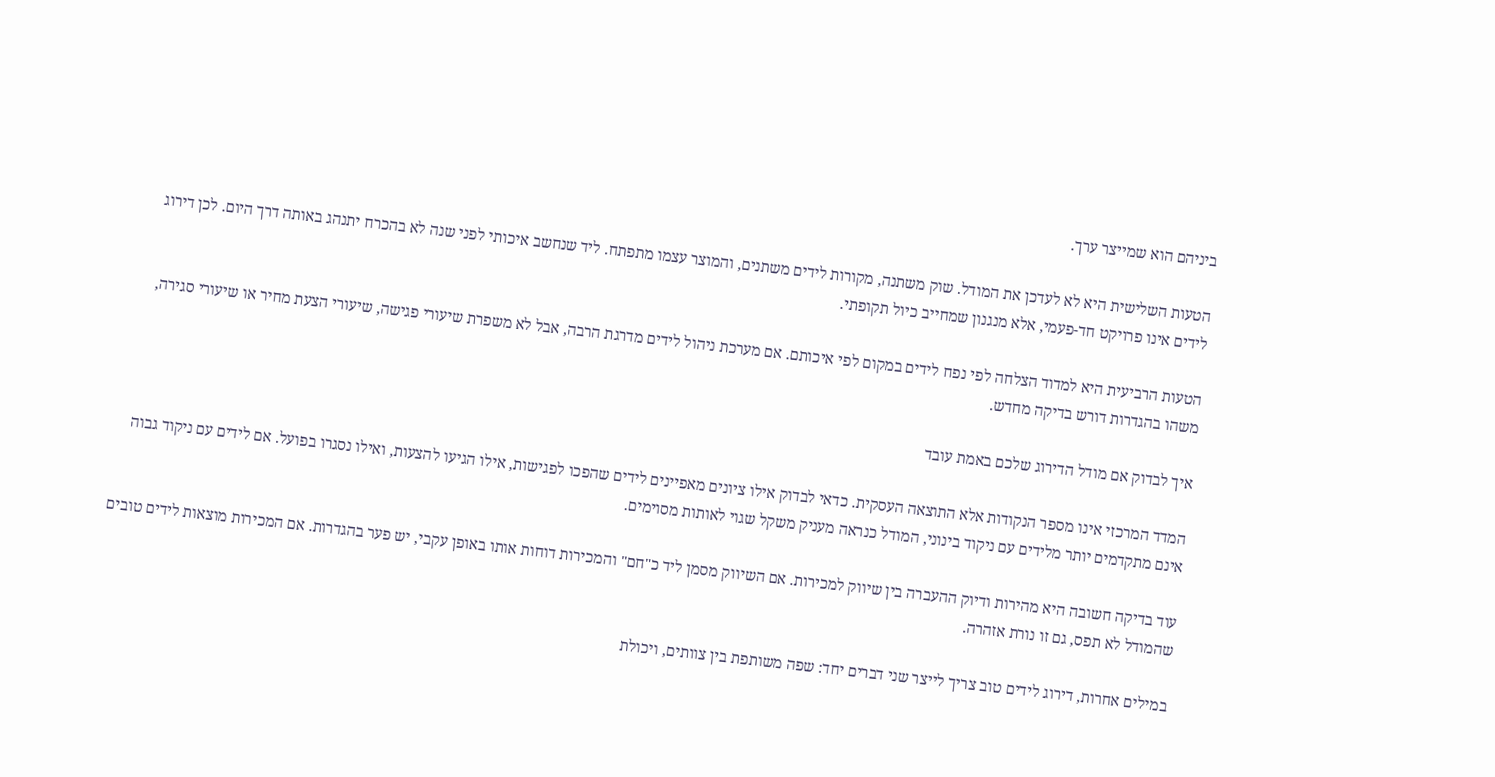ביניהם הוא שמייצר ערך.

הטעות השלישית היא לא לעדכן את המודל. שוק משתנה, מקורות לידים משתנים, והמוצר עצמו מתפתח. ליד שנחשב איכותי לפני שנה לא בהכרח יתנהג באותה דרך היום. לכן דירוג לידים אינו פרויקט חד-פעמי, אלא מנגנון שמחייב כיול תקופתי.

הטעות הרביעית היא למדוד הצלחה לפי נפח לידים במקום לפי איכותם. אם מערכת ניהול לידים מדרגת הרבה, אבל לא משפרת שיעורי פגישה, שיעורי הצעת מחיר או שיעורי סגירה, משהו בהגדרות דורש בדיקה מחדש.

איך לבדוק אם מודל הדירוג שלכם באמת עובד

המדד המרכזי אינו מספר הנקודות אלא התוצאה העסקית. כדאי לבדוק אילו ציונים מאפיינים לידים שהפכו לפגישות, אילו הגיעו להצעות, ואילו נסגרו בפועל. אם לידים עם ניקוד גבוה אינם מתקדמים יותר מלידים עם ניקוד בינוני, המודל כנראה מעניק משקל שגוי לאותות מסוימים.

עוד בדיקה חשובה היא מהירות ודיוק ההעברה בין שיווק למכירות. אם השיווק מסמן ליד כ"חם" והמכירות דוחות אותו באופן עקבי, יש פער בהגדרות. אם המכירות מוצאות לידים טובים שהמודל לא תפס, גם זו נורת אזהרה.

במילים אחרות, דירוג לידים טוב צריך לייצר שני דברים יחד: שפה משותפת בין צוותים, ויכולת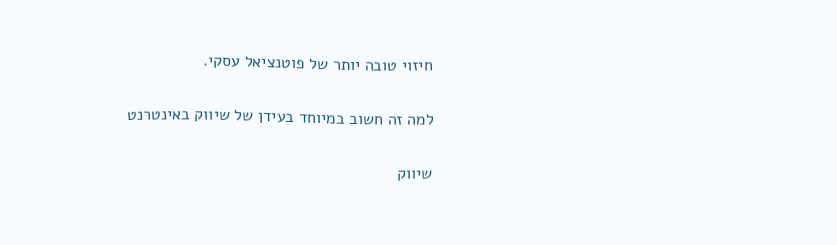חיזוי טובה יותר של פוטנציאל עסקי.

למה זה חשוב במיוחד בעידן של שיווק באינטרנט

שיווק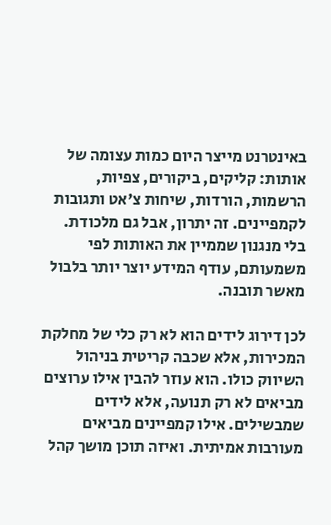באינטרנט מייצר היום כמות עצומה של אותות: קליקים, ביקורים, צפיות, הרשמות, הורדות, שיחות צ'אט ותגובות לקמפיינים. זה יתרון, אבל גם מלכודת. בלי מנגנון שממיין את האותות לפי משמעותם, עודף המידע יוצר יותר בלבול מאשר תובנה.

לכן דירוג לידים הוא לא רק כלי של מחלקת המכירות, אלא שכבה קריטית בניהול השיווק כולו. הוא עוזר להבין אילו ערוצים מביאים לא רק תנועה, אלא לידים שמבשילים. אילו קמפיינים מביאים מעורבות אמיתית. ואיזה תוכן מושך קהל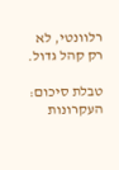רלוונטי, לא רק קהל גדול.

טבלת סיכום: העקרונות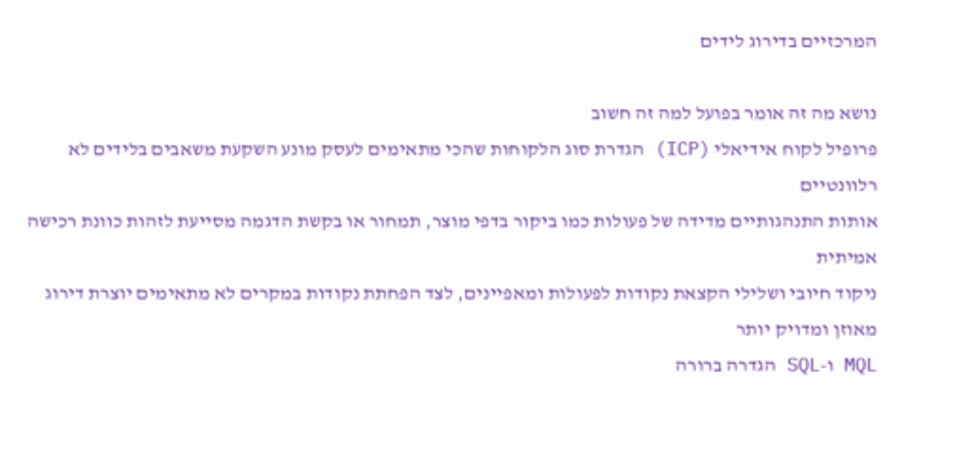המרכזיים בדירוג לידים

נושא מה זה אומר בפועל למה זה חשוב
פרופיל לקוח אידיאלי (ICP) הגדרת סוג הלקוחות שהכי מתאימים לעסק מונע השקעת משאבים בלידים לא רלוונטיים
אותות התנהגותיים מדידה של פעולות כמו ביקור בדפי מוצר, תמחור או בקשת הדגמה מסייעת לזהות כוונת רכישה אמיתית
ניקוד חיובי ושלילי הקצאת נקודות לפעולות ומאפיינים, לצד הפחתת נקודות במקרים לא מתאימים יוצרת דירוג מאוזן ומדויק יותר
MQL ו-SQL הגדרה ברורה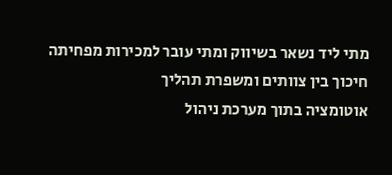מתי ליד נשאר בשיווק ומתי עובר למכירות מפחיתה חיכוך בין צוותים ומשפרת תהליך
אוטומציה בתוך מערכת ניהול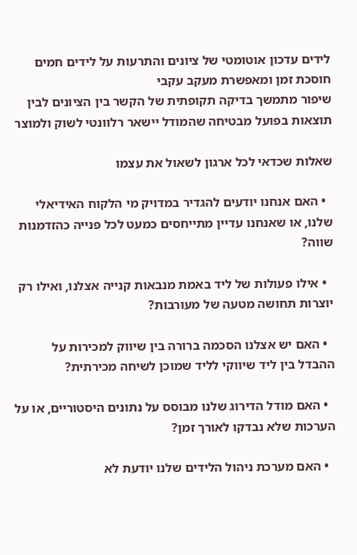לידים עדכון אוטומטי של ציונים והתרעות על לידים חמים חוסכת זמן ומאפשרת מעקב עקבי
שיפור מתמשך בדיקה תקופתית של הקשר בין הציונים לבין תוצאות בפועל מבטיחה שהמודל יישאר רלוונטי לשוק ולמוצר

שאלות שכדאי לכל ארגון לשאול את עצמו

  • האם אנחנו יודעים להגדיר במדויק מי הלקוח האידיאלי שלנו, או שאנחנו עדיין מתייחסים כמעט לכל פנייה כהזדמנות שווה?

  • אילו פעולות של ליד באמת מנבאות קנייה אצלנו, ואילו רק יוצרות תחושה מטעה של מעורבות?

  • האם יש אצלנו הסכמה ברורה בין שיווק למכירות על ההבדל בין ליד שיווקי לליד שמוכן לשיחה מכירתית?

  • האם מודל הדירוג שלנו מבוסס על נתונים היסטוריים, או על הערכות שלא נבדקו לאורך זמן?

  • האם מערכת ניהול הלידים שלנו יודעת לא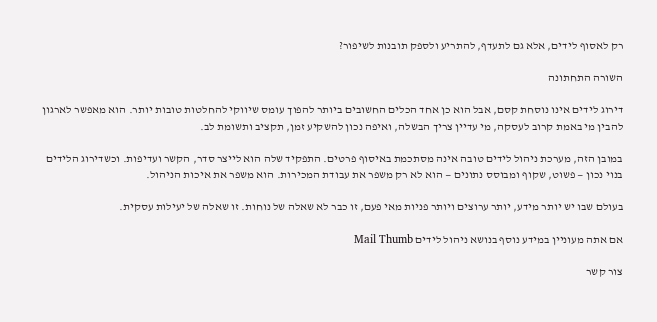רק לאסוף לידים, אלא גם לתעדף, להתריע ולספק תובנות לשיפור?

השורה התחתונה

דירוג לידים אינו נוסחת קסם, אבל הוא כן אחד הכלים החשובים ביותר להפוך עומס שיווקי להחלטות טובות יותר. הוא מאפשר לארגון להבין מי באמת קרוב לעסקה, מי עדיין צריך הבשלה, ואיפה נכון להשקיע זמן, תקציב ותשומת לב.

במובן הזה, מערכת ניהול לידים טובה אינה מסתכמת באיסוף פרטים. התפקיד שלה הוא לייצר סדר, הקשר ועדיפות. וכשדירוג הלידים בנוי נכון — פשוט, שקוף ומבוסס נתונים — הוא לא רק משפר את עבודת המכירות. הוא משפר את איכות הניהול.

בעולם שבו יש יותר מידע, יותר ערוצים ויותר פניות מאי פעם, זו כבר לא שאלה של נוחות. זו שאלה של יעילות עסקית.

אם אתה מעוניין במידע נוסף בנושא ניהול לידים Mail Thumb

צור קשר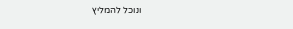ונוכל להמליץ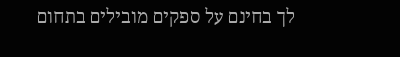לך בחינם על ספקים מובילים בתחום